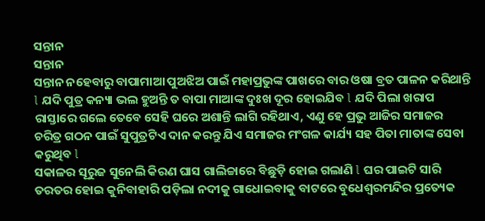ସନ୍ତାନ
ସନ୍ତାନ
ସନ୍ତାନ ନହେବାରୁ ବାପାମାଆ ପୁଅଝିଅ ପାଇଁ ମହାପ୍ରଭୁଙ୍କ ପାଖରେ ବାର ଓଷା ବ୍ରତ ପାଳନ କରିଥାନ୍ତି l ଯଦି ପୁତ୍ର କନ୍ୟା ଭଲ ହୁଅନ୍ତି ତ ବାପା ମାଆଙ୍କ ଦୁଃଖ ଦୂର ହୋଇଯିବ l ଯଦି ପିଲା ଖରାପ ରାସ୍ତାରେ ଗଲେ ତେବେ ସେହି ଘରେ ଅଶାନ୍ତି ଲାଗି ରହିଥାଏ, ଏଣୁ ହେ ପ୍ରଭୁ ଆଜିର ସମାଜର ଚରିତ୍ର ଗଠନ ପାଇଁ ସୁପୁତ୍ରଟିଏ ଦାନ କରନ୍ତୁ ଯିଏ ସମାଜର ମଂଗଳ କାର୍ଯ୍ୟ ସହ ପିତା ମାତାଙ୍କ ସେବା କରୁଥିବ l
ସକାଳର ସୂରୁଜ ସୁନେଲି କିରଣ ଘାସ ଗାଲିଚ୍ଚାରେ ବିଛୁଡ଼ି ହୋଇ ଗଲାଣି l ଘର ପାଇଟି ସାରି ତରତର ହୋଇ କୁନିବାହାରି ପଡ଼ିଲା ନଦୀକୁ ଗାଧୋଇବାକୁ ବାଟରେ ବୁଧେଶ୍ୱରମନ୍ଦିର ପ୍ରତ୍ୟେକ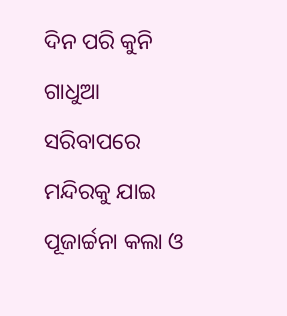ଦିନ ପରି କୁନି ଗାଧୁଆ ସରିବାପରେ ମନ୍ଦିରକୁ ଯାଇ ପୂଜାର୍ଚ୍ଚନା କଲା ଓ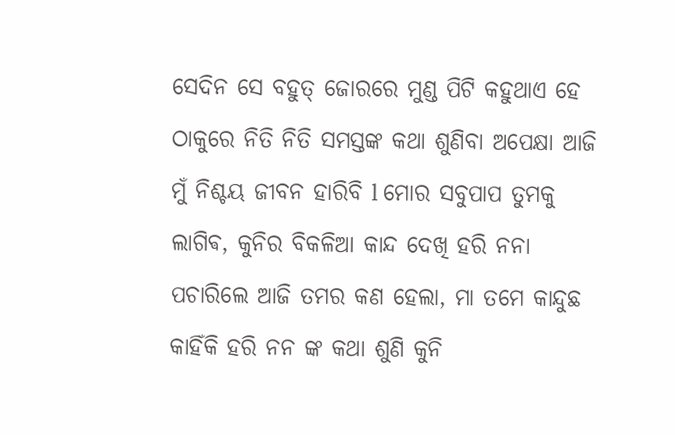ସେଦିନ ସେ ବହୁତ୍ ଜୋରରେ ମୁଣ୍ଡ ପିଟି କହୁଥାଏ ହେ ଠାକୁରେ ନିତି ନିତି ସମସ୍ତଙ୍କ କଥା ଶୁଣିବା ଅପେକ୍ଷା ଆଜି ମୁଁ ନିଶ୍ଚୟ ଜୀବନ ହାରିବି l ମୋର ସବୁପାପ ତୁମକୁ ଲାଗିଵ, କୁନିର ବିକଳିଆ କାନ୍ଦ ଦେଖି ହରି ନନା ପଚାରିଲେ ଆଜି ତମର କଣ ହେଲା, ମା ତମେ କାନ୍ଦୁଛ କାହିଁକି ହରି ନନ ଙ୍କ କଥା ଶୁଣି କୁନି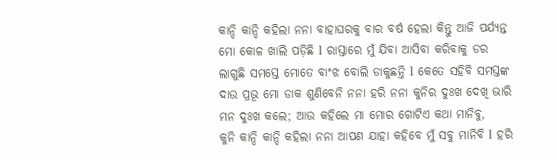କାନ୍ଦି କାନ୍ଦି କହିଲା ନନା ବାହାଘରକୁ ବାର ବର୍ଷ ହେଲା କିନ୍ତୁ ଆଜି ପର୍ଯ୍ୟନ୍ତ ମୋ କୋଳ ଖାଲି ପଡ଼ିଛି l ରାସ୍ତାରେ ମୁଁ ଯିବା ଆସିବା କରିବାକୁ ଡର ଲାଗୁଛି ସମସ୍ତେ ମୋତେ ବାଂଝ ବୋଲି ଡାକୁଛନ୍ତି l କେତେ ସହିବି ସମସ୍ତଙ୍କ ଦାଉ ପ୍ରଭୂ ମୋ ଡାକ ଶୁଣିବେନି ନନା ହରି ନନା କୁନିର ଦୁଃଖ ଦେଖି ଭାରି ମନ ଦୁଃଖ କଲେ; ଆଉ କହିଲେ ମା ମୋର ଗୋଟିଏ କଥା ମାନିବୁ,
କୁନି କାନ୍ଦି କାନ୍ଦି କହିଲା ନନା ଆପଣ ଯାହା କହିବେ ମୁଁ ସବୁ ମାନିବି l ହରି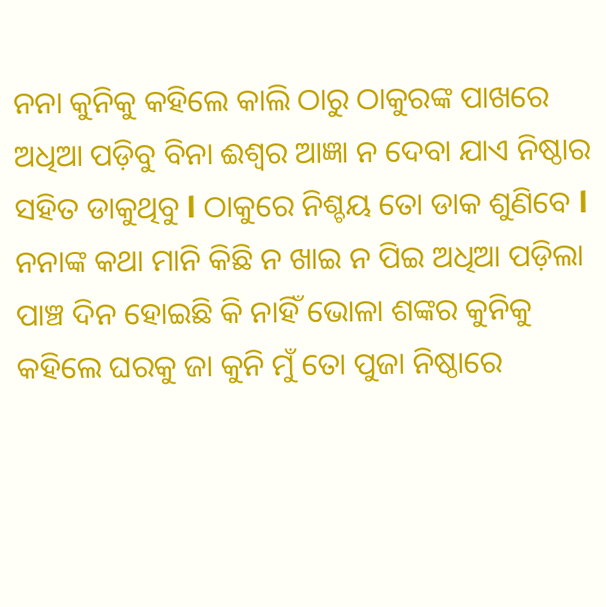ନନା କୁନିକୁ କହିଲେ କାଲି ଠାରୁ ଠାକୁରଙ୍କ ପାଖରେ ଅଧିଆ ପଡ଼ିବୁ ବିନା ଈଶ୍ୱର ଆଜ୍ଞା ନ ଦେବା ଯାଏ ନିଷ୍ଠାର ସହିତ ଡାକୁଥିବୁ l ଠାକୁରେ ନିଶ୍ଚୟ ତୋ ଡାକ ଶୁଣିବେ l ନନାଙ୍କ କଥା ମାନି କିଛି ନ ଖାଇ ନ ପିଇ ଅଧିଆ ପଡ଼ିଲା ପାଞ୍ଚ ଦିନ ହୋଇଛି କି ନାହିଁ ଭୋଳା ଶଙ୍କର କୁନିକୁ କହିଲେ ଘରକୁ ଜା କୁନି ମୁଁ ତୋ ପୁଜା ନିଷ୍ଠାରେ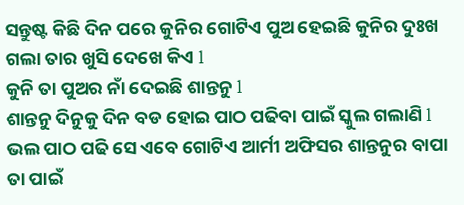ସନ୍ତୁଷ୍ଟ କିଛି ଦିନ ପରେ କୁନିର ଗୋଟିଏ ପୁଅ ହେଇଛି କୁନିର ଦୁଃଖ ଗଲା ତାର ଖୁସି ଦେଖେ କିଏ l
କୁନି ତା ପୁଅର ନାଁ ଦେଇଛି ଶାନ୍ତନୁ l
ଶାନ୍ତନୁ ଦିନୁକୁ ଦିନ ବଡ ହୋଇ ପାଠ ପଢିବା ପାଇଁ ସ୍କୁଲ ଗଲାଣି l ଭଲ ପାଠ ପଢି ସେ ଏବେ ଗୋଟିଏ ଆର୍ମୀ ଅଫିସର ଶାନ୍ତନୁର ବାପା ତା ପାଇଁ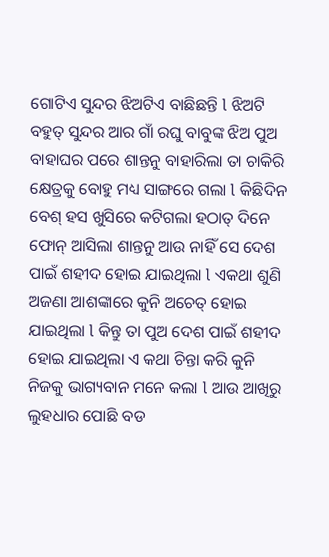ଗୋଟିଏ ସୁନ୍ଦର ଝିଅଟିଏ ବାଛିଛନ୍ତି l ଝିଅଟି ବହୁତ୍ ସୁନ୍ଦର ଆର ଗାଁ ରଘୁ ବାବୁଙ୍କ ଝିଅ ପୁଅ ବାହାଘର ପରେ ଶାନ୍ତନୁ ବାହାରିଲା ତା ଚାକିରି କ୍ଷେତ୍ରକୁ ବୋହୁ ମଧ୍ୟ ସାଙ୍ଗରେ ଗଲା l କିଛିଦିନ ବେଶ୍ ହସ ଖୁସିରେ କଟିଗଲା ହଠାତ୍ ଦିନେ ଫୋନ୍ ଆସିଲା ଶାନ୍ତନୁ ଆଉ ନାହିଁ ସେ ଦେଶ ପାଇଁ ଶହୀଦ ହୋଇ ଯାଇଥିଲା l ଏକଥା ଶୁଣି ଅଜଣା ଆଶଙ୍କାରେ କୁନି ଅଚେତ୍ ହୋଇ ଯାଇଥିଲା l କିନ୍ତୁ ତା ପୁଅ ଦେଶ ପାଇଁ ଶହୀଦ ହୋଇ ଯାଇଥିଲା ଏ କଥା ଚିନ୍ତା କରି କୁନି ନିଜକୁ ଭାଗ୍ୟବାନ ମନେ କଲା l ଆଉ ଆଖିରୁ ଲୁହଧାର ପୋଛି ବଡ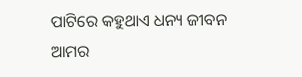ପାଟିରେ କହୁଥାଏ ଧନ୍ୟ ଜୀବନ ଆମର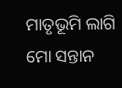ମାତୃଭୂମି ଲାଗି ମୋ ସନ୍ତାନ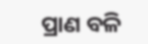ପ୍ରାଣ ବଳି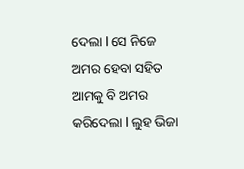ଦେଲା l ସେ ନିଜେ ଅମର ହେବା ସହିତ ଆମକୁ ବି ଅମର କରିଦେଲା l ଲୁହ ଭିଜା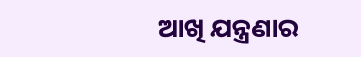ଆଖି ଯନ୍ତ୍ରଣାର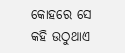କୋହରେ ସେ କହି ଉଠୁଥାଏ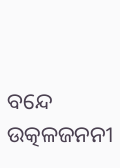ବନ୍ଦେ ଉତ୍କଳଜନନୀ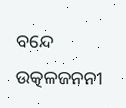ବନ୍ଦେ ଉତ୍କଳଜନନୀ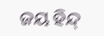ଜୟ ହିନ୍ଦ୍